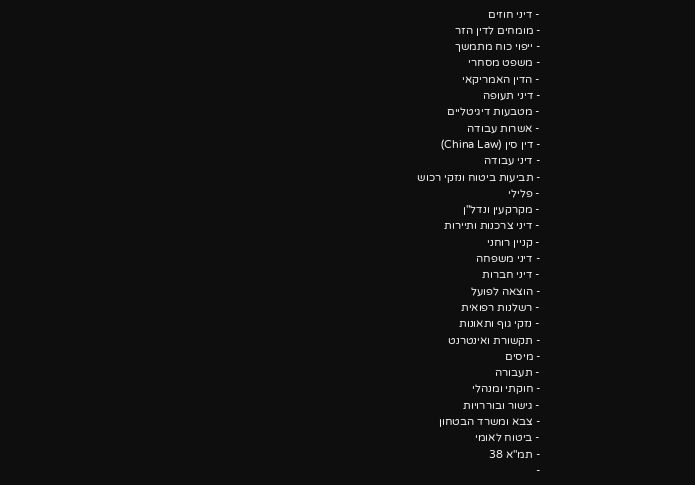- דיני חוזים
- מומחים לדין הזר
- ייפוי כוח מתמשך
- משפט מסחרי
- הדין האמריקאי
- דיני תעופה
- מטבעות דיגיטליים
- אשרות עבודה
- דין סין (China Law)
- דיני עבודה
- תביעות ביטוח ונזקי רכוש
- פלילי
- מקרקעין ונדל"ן
- דיני צרכנות ותיירות
- קניין רוחני
- דיני משפחה
- דיני חברות
- הוצאה לפועל
- רשלנות רפואית
- נזקי גוף ותאונות
- תקשורת ואינטרנט
- מיסים
- תעבורה
- חוקתי ומנהלי
- גישור ובוררויות
- צבא ומשרד הבטחון
- ביטוח לאומי
- תמ"א 38
-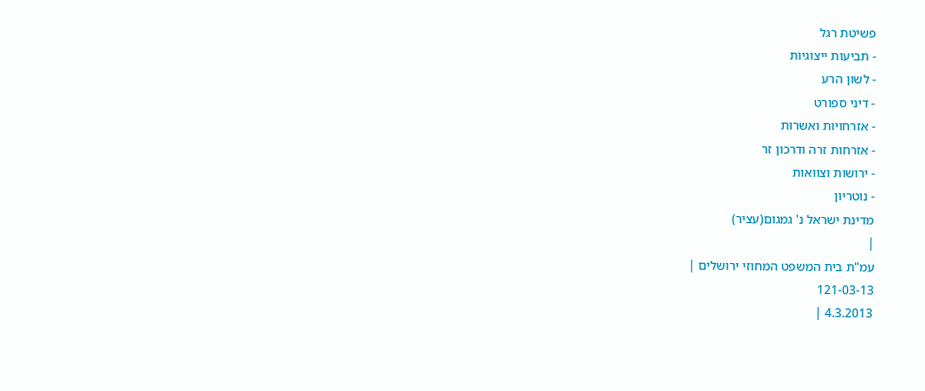פשיטת רגל
- תביעות ייצוגיות
- לשון הרע
- דיני ספורט
- אזרחויות ואשרות
- אזרחות זרה ודרכון זר
- ירושות וצוואות
- נוטריון
מדינת ישראל נ' גמגום(עציר)
|
עמ"ת בית המשפט המחוזי ירושלים |
121-03-13
4.3.2013 |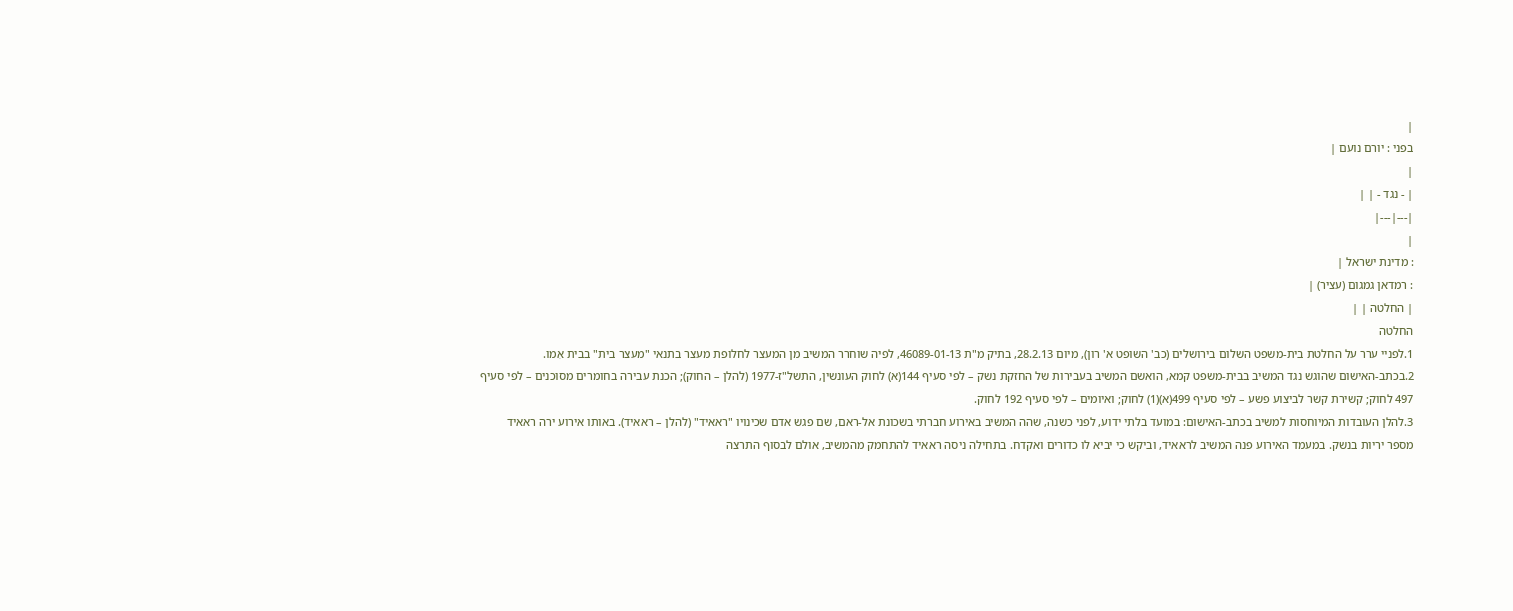|
בפני : יורם נועם |
|
| - נגד - | |
|---|---|
|
: מדינת ישראל |
: רמדאן גמגום (עציר) |
| החלטה | |
החלטה
1.לפניי ערר על החלטת בית-משפט השלום בירושלים (כב' השופט א' רון), מיום 28.2.13, בתיק מ"ת 46089-01-13, לפיה שוחרר המשיב מן המעצר לחלופת מעצר בתנאי "מעצר בית" בבית אִמו.
2.בכתב-האישום שהוגש נגד המשיב בבית-משפט קמא, הואשם המשיב בעבירות של החזקת נשק – לפי סעיף 144(א) לחוק העונשין, התשל"ז-1977 (להלן – החוק); הכנת עבירה בחומרים מסוכנים – לפי סעיף 497 לחוק; קשירת קשר לביצוע פשע – לפי סעיף 499(א)(1) לחוק; ואיומים – לפי סעיף 192 לחוק.
3.להלן העובדות המיוחסות למשיב בכתב-האישום: במועד בלתי ידוע, לפני כשנה, שהה המשיב באירוע חברתי בשכונת אל-ראם, שם פגש אדם שכינויו "ראאיד" (להלן – ראאיד). באותו אירוע ירה ראאיד מספר יריות בנשק. במעמד האירוע פנה המשיב לראאיד, וביקש כי יביא לו כדורים ואקדח. בתחילה ניסה ראאיד להתחמק מהמשיב, אולם לבסוף התרצה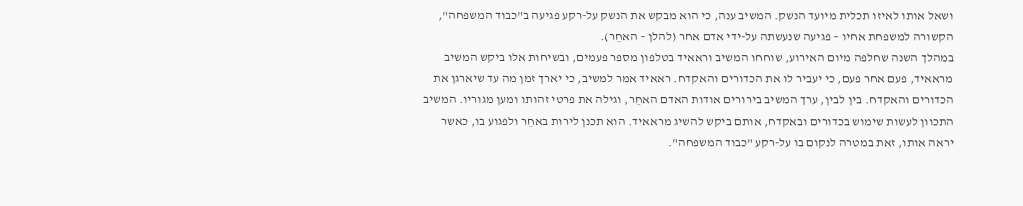ושאל אותו לאיזו תכלית מיועד הנשק. המשיב ענה, כי הוא מבקש את הנשק על-רקע פגיעה ב"כבוד המשפחה", הקשורה למשפחת אחיו – פגיעה שנעשתה על-ידי אדם אחר (להלן – האחֵר).
במהלך השנה שחלפה מיום האירוע, שוחחו המשיב וראאיד בטלפון מספר פעמים, ובשיחות אלו ביקש המשיב מראאיד, פעם אחר פעם, כי יעביר לו את הכדורים והאקדח. ראאיד אמר למשיב, כי יארך זמן מה עד שיארגן את הכדורים והאקדח. בין לבין, ערך המשיב בירורים אודות האדם האחֵר, וגילה את פרטי זהותו ומען מגוריו. המשיב התכוון לעשות שימוש בכדורים ובאקדח, אותם ביקש להשיג מראאיד. הוא תכנן לירות באחֵר ולפגוע בו, כאשר יראה אותו, זאת במטרה לנקום בו על-רקע "כבוד המשפחה".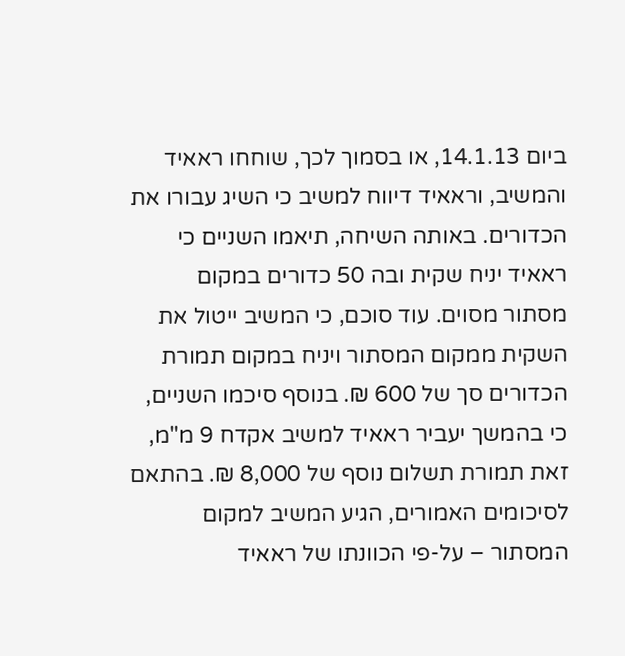ביום 14.1.13, או בסמוך לכך, שוחחו ראאיד והמשיב, וראאיד דיווח למשיב כי השיג עבורו את הכדורים. באותה השיחה, תיאמו השניים כי ראאיד יניח שקית ובה 50 כדורים במקום מסתור מסוים. עוד סוכם, כי המשיב ייטול את השקית ממקום המסתור ויניח במקום תמורת הכדורים סך של 600 ₪. בנוסף סיכמו השניים, כי בהמשך יעביר ראאיד למשיב אקדח 9 מ"מ, זאת תמורת תשלום נוסף של 8,000 ₪. בהתאם לסיכומים האמורים, הגיע המשיב למקום המסתור – על-פי הכוונתו של ראאיד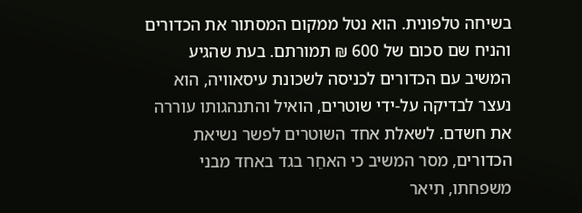בשיחה טלפונית. הוא נטל ממקום המסתור את הכדורים והניח שם סכום של 600 ₪ תמורתם. בעת שהגיע המשיב עם הכדורים לכניסה לשכונת עיסאוויה, הוא נעצר לבדיקה על-ידי שוטרים, הואיל והתנהגותו עוררה את חשדם. לשאלת אחד השוטרים לפשר נשיאת הכדורים, מסר המשיב כי האחֵר בגד באחד מבני משפחתו, תיאר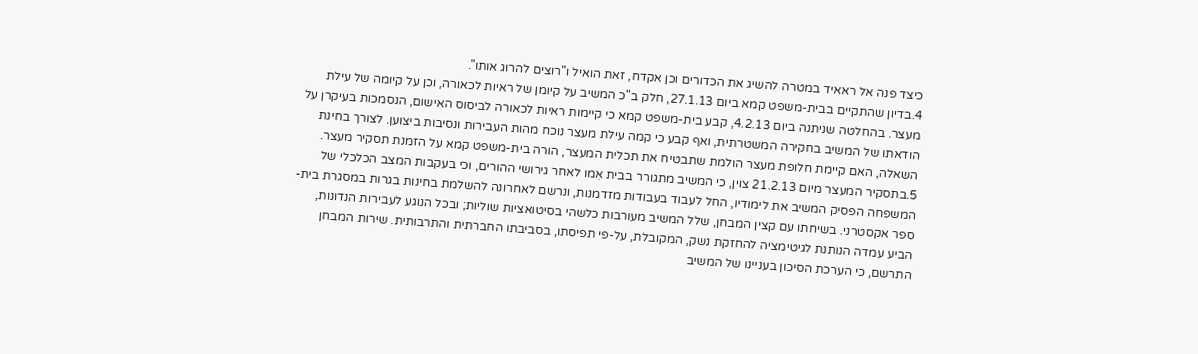כיצד פנה אל ראאיד במטרה להשיג את הכדורים וכן אקדח, זאת הואיל ו"רוצים להרוג אותו".
4.בדיון שהתקיים בבית-משפט קמא ביום 27.1.13, חלק ב"כ המשיב על קיומן של ראיות לכאורה, וכן על קיומה של עילת מעצר. בהחלטה שניתנה ביום 4.2.13, קבע בית-משפט קמא כי קיימות ראיות לכאורה לביסוס האישום, הנסמכות בעיקרן על הודאתו של המשיב בחקירה המשטרתית, ואף קבע כי קמה עילת מעצר נוכח מהות העבירות ונסיבות ביצוען. לצורך בחינת השאלה, האם קיימת חלופת מעצר הולמת שתבטיח את תכלית המעצר, הורה בית-משפט קמא על הזמנת תסקיר מעצר.
5.בתסקיר המעצר מיום 21.2.13 צוין, כי המשיב מתגורר בבית אִמו לאחר גירושי ההורים, וכי בעקבות המצב הכלכלי של המשפחה הפסיק המשיב את לימודיו, החל לעבוד בעבודות מזדמנות, ונרשם לאחרונה להשלמת בחינות בגרות במסגרת בית-ספר אקסטרני. בשיחתו עם קצין המבחן, שלל המשיב מעורבות כלשהי בסיטואציות שוליות; ובכל הנוגע לעבירות הנדונות, הביע עמדה הנותנת לגיטימציה להחזקת נשק, המקובלת, על-פי תפיסתו, בסביבתו החברתית והתרבותית. שירות המבחן התרשם, כי הערכת הסיכון בעניינו של המשיב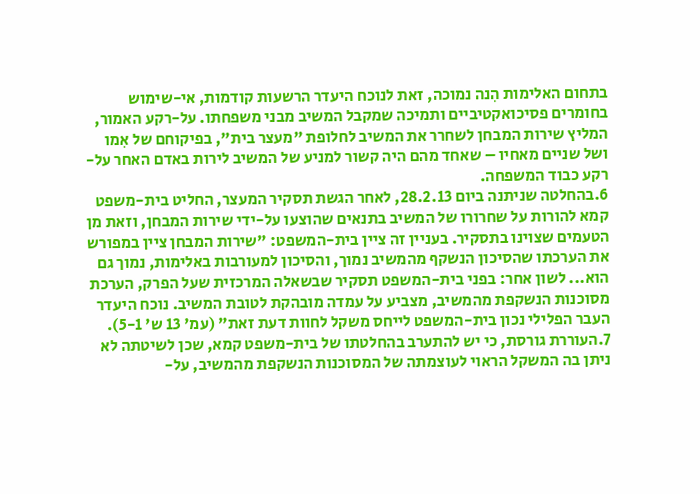בתחום האלימות הִנה נמוכה, זאת לנוכח היעדר הרשעות קודמות, אי-שימוש בחומרים פסיכואקטיביים ותמיכה שמקבל המשיב מבני משפחתו. על-רקע האמור, המליץ שירות המבחן לשחרר את המשיב לחלופת "מעצר בית", בפיקוחם של אִמו ושל שניים מאחיו – שאחד מהם היה קשור למניע של המשיב לירות באדם האחר על-רקע כבוד המשפחה.
6.בהחלטה שניתנה ביום 28.2.13, לאחר הגשת תסקיר המעצר, החליט בית-משפט קמא להורות על שחרורו של המשיב בתנאים שהוצעו על-ידי שירות המבחן, וזאת מן הטעמים שצוינו בתסקיר. בעניין זה ציין בית-המשפט: "שירות המבחן ציין במפורש את הערכתו שהסיכון הנשקף מהמשיב נמוך, והסיכון למעורבות באלימות, נמוך גם הוא... לשון אחר: בפני בית-המשפט תסקיר שבשאלה המרכזית שעל הפרק, הערכת מסוכנות הנשקפת מהמשיב, מצביע על עמדה מובהקת לטובת המשיב. נוכח היעדר העבר הפלילי נכון בית-המשפט לייחס משקל לחוות דעת זאת" (עמ' 13 ש' 5-1).
7.העוררת גורסת, כי יש להתערב בהחלטתו של בית-משפט קמא, שכן לשיטתה לא ניתן בה המשקל הראוי לעוצמתה של המסוכנות הנשקפת מהמשיב, על-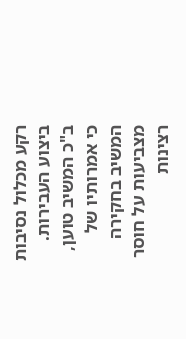רקע מכלול נסיבות ביצוע העבירות.
ב"כ המשיב טוען, כי אמרותיו של המשיב בחקירה מצביעות על חוסר רצינות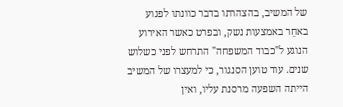של המשיב, בהצהרתו בדבר כוונתו לפגוע באחֵר באמצעות נשק, ובפרט כאשר האירוע הנוגע ל"כבוד המשפחה" התרחש לפני כשלוש שנים. עוד טוען הסנגור, כי למעצרו של המשיב הייתה השפעה מרסנת עליו, ואין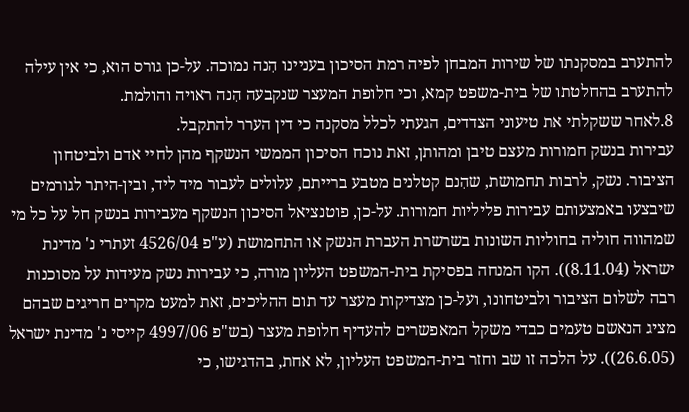להתערב במסקנתו של שירות המבחן לפיה רמת הסיכון בעניינו הִנה נמוכה. על-כן גורס הוא, כי אין עילה להתערב בהחלטתו של בית-משפט קמא, וכי חלופת המעצר שנקבעה הִנה ראויה והולמת.
8.לאחר ששקלתי את טיעוני הצדדים, הגעתי לכלל מסקנה כי דין הערר להתקבל.
עבירות בנשק חמורות מעצם טיבן ומהותן, זאת נוכח הסיכון הממשי הנשקף מהן לחיי אדם ולביטחון הציבור. נשק, לרבות תחמושת, שהִנם קטלנים מטבע ברייתם, עלולים לעבור מיד ליד, ובין-היתר לגורמים שיבצעו באמצעותם עבירות פליליות חמורות. על-כן, פוטנציאל הסיכון הנשקף מעבירות בנשק חל על כל מי שמהווה חוליה בחוליות השונות בשרשרת העברת הנשק או התחמושת (ע"פ 4526/04 זעתרי נ' מדינת ישראל (8.11.04)). הקו המנחה בפסיקת בית-המשפט העליון מורה, כי עבירות נשק מעידות על מסוכנות רבה לשלום הציבור ולביטחונו, ועל-כן מצדיקות מעצר עד תום ההליכים, זאת למעט מקרים חריגים שבהם מציג הנאשם טעמים כבדי משקל המאפשרים להעדיף חלופת מעצר (בש"פ 4997/06 קייסי נ' מדינת ישראל (26.6.05)). על הלכה זו שב וחזר בית-המשפט העליון, לא אחת, בהדגישו, כי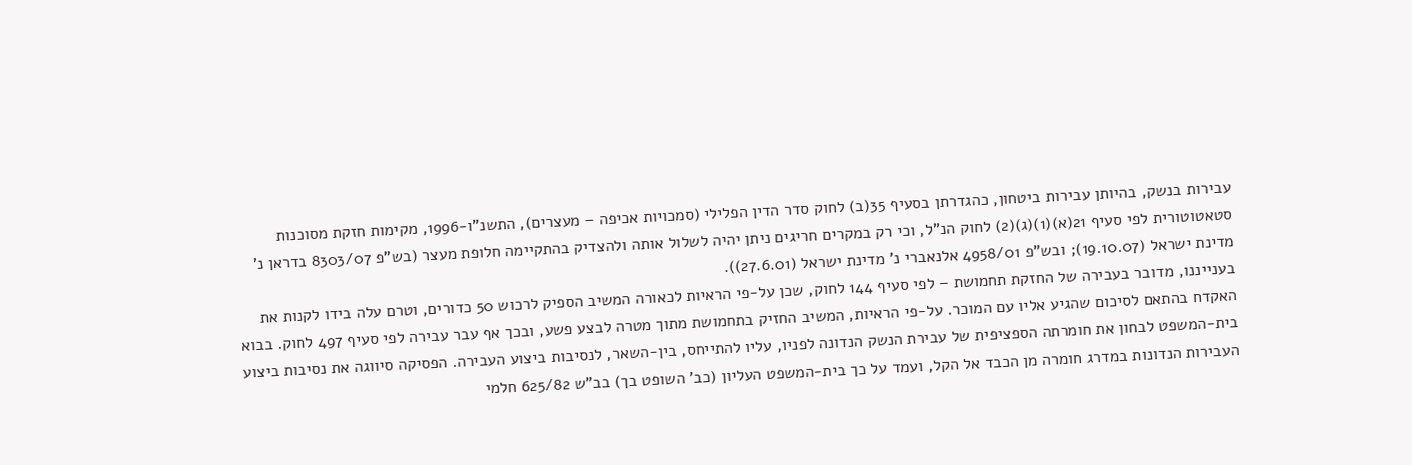עבירות בנשק, בהיותן עבירות ביטחון, כהגדרתן בסעיף 35(ב) לחוק סדר הדין הפלילי (סמכויות אכיפה – מעצרים), התשנ"ו-1996, מקימות חזקת מסוכנות סטאטוטורית לפי סעיף 21(א)(1)(ג)(2) לחוק הנ"ל, וכי רק במקרים חריגים ניתן יהיה לשלול אותה ולהצדיק בהתקיימה חלופת מעצר (בש"פ 8303/07 בדראן נ' מדינת ישראל (19.10.07); ובש"פ 4958/01 אלנאברי נ' מדינת ישראל (27.6.01)).
בענייננו, מדובר בעבירה של החזקת תחמושת – לפי סעיף 144 לחוק, שכן על-פי הראיות לכאורה המשיב הספיק לרכוש 50 כדורים, וטרם עלה בידו לקנות את האקדח בהתאם לסיכום שהגיע אליו עם המוכר. על-פי הראיות, המשיב החזיק בתחמושת מתוך מטרה לבצע פשע, ובכך אף עבר עבירה לפי סעיף 497 לחוק. בבוא בית-המשפט לבחון את חומרתה הספציפית של עבירת הנשק הנדונה לפניו, עליו להתייחס, בין-השאר, לנסיבות ביצוע העבירה. הפסיקה סיווגה את נסיבות ביצוע העבירות הנדונות במדרג חומרה מן הכבד אל הקל, ועמד על כך בית-המשפט העליון (כב' השופט בך) בב"ש 625/82 חלמי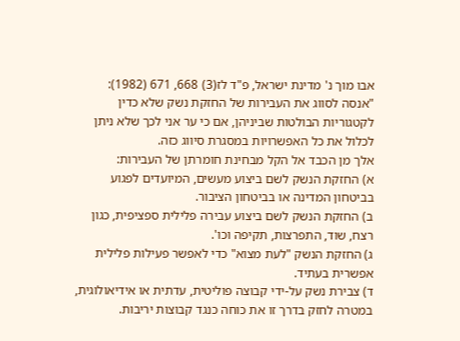אבו מוך נ' מדינת ישראל, פ"ד לז(3) 668, 671 (1982):
"אנסה לסווג את העבירות של החזקת נשק שלא כדין לקטגוריות הבולטות שביניהן, אם כי ער אני לכך שלא ניתן לכלול את כל האפשרויות במסגרת סיווג כזה.
אלך מן הכבד אל הקל מבחינת חומרתן של העבירות:
א) החזקת הנשק לשם ביצוע מעשים, המיועדים לפגוע בביטחון המדינה או בביטחון הציבור.
ב) החזקת הנשק לשם ביצוע עבירה פלילית ספציפית, כגון רצח, שוד, התפרצות, תקיפה וכו'.
ג) החזקת הנשק "לעת מצוא" כדי לאפשר פעילות פלילית אפשרית בעתיד.
ד) צבירת נשק על-ידי קבוצה פוליטית, עדתית או אידיאולוגית, במטרה לחזק בדרך זו את כוחה כנגד קבוצות יריבות.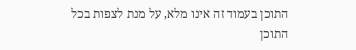התוכן בעמוד זה אינו מלא, על מנת לצפות בכל התוכן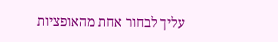עליך לבחור אחת מהאופציות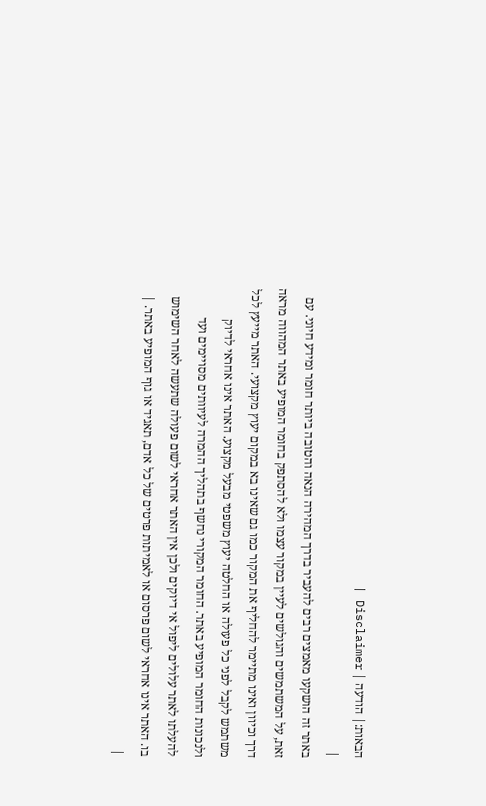הבאות:| הודעה | Disclaimer |
|
באתר זה הושקעו מאמצים רבים להעביר בדרך המהירה הנאה והטובה ביותר חומר ומידע חיוני. עם זאת, על המשתמשים והגולשים לעיין במקור עצמו ולא להסתפק בחומר המופיע באתר המהווה מראה דרך וכיוון ואינו מתיימר להחליף את המקור כמו גם שאינו בא במקום יעוץ מקצועי. האתר מייעץ לכל משתמש לקבל לפני כל פעולה או החלטה יעוץ משפטי מבעל מקצוע. האתר אינו אחראי לדיוק ולנכונות החומר המופיע באתר. החומר המקורי נחשף בתהליך ההמרה לעיוותים מסויימים ועד להעלתו לאתר עלולים ליפול אי דיוקים ולכן אין האתר אחראי לשום פעולה שתעשה לאחר השימוש בו. האתר אינו אחראי לשום פרסום או לאמיתות פרטים של כל אדם, תאגיד או גוף המופיע באתר. |
|